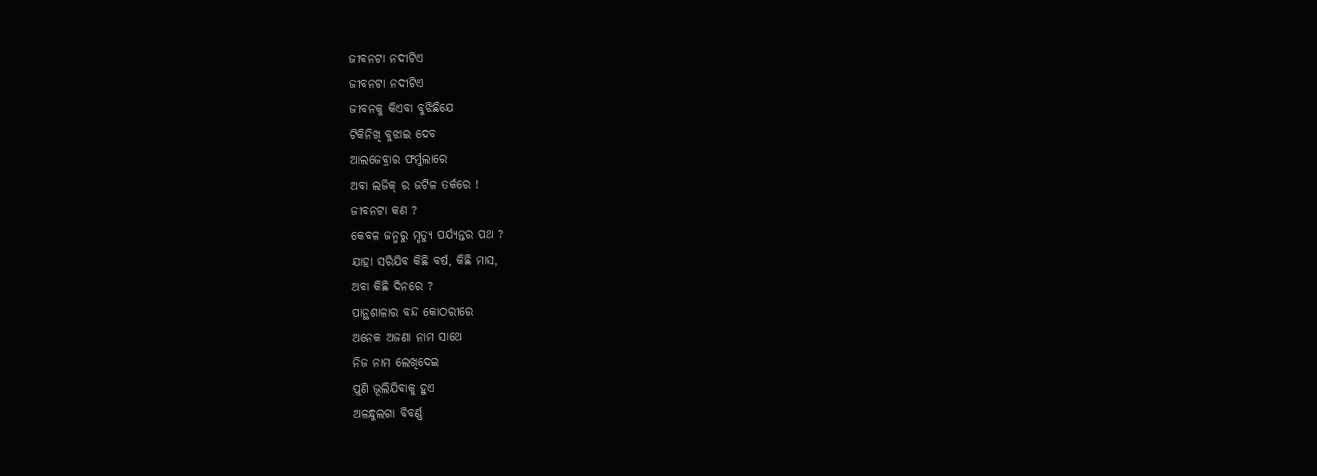ଜୀବନଟା ନଦୀଟିଏ
ଜୀବନଟା ନଦୀଟିଏ
ଜୀବନକୁ କିଏବା ବୁଝିଛିଯେ
ଟିକିନିଖି ବୁଝାଇ ଦେବ
ଆଲଜେବ୍ରାର ଫର୍ମୁଲାରେ
ଅବା ଲଜିକ୍ ର ଜଟିଳ ତର୍କରେ !
ଜୀବନଟା କଣ ?
କେବଳ ଜନ୍ମରୁ ମୃତ୍ୟୁ ପର୍ଯ୍ୟନ୍ତର ପଥ ?
ଯାହା ସରିଯିବ କିଛି ବର୍ଷ, କିଛି ମାସ,
ଅବା କିଛି ଦିନରେ ?
ପାନ୍ଥଶାଳାର ବନ୍ଦ କୋଠରୀରେ
ଅନେକ ଅଜଣା ନାମ ସାଥେ
ନିଜ ନାମ ଲେଖିଦେଇ
ପୁଣି ଭୂଲିଯିବାକୁ ହୁଏ
ଅଳନ୍ଧୁଲଗା ବିବର୍ଣ୍ଣ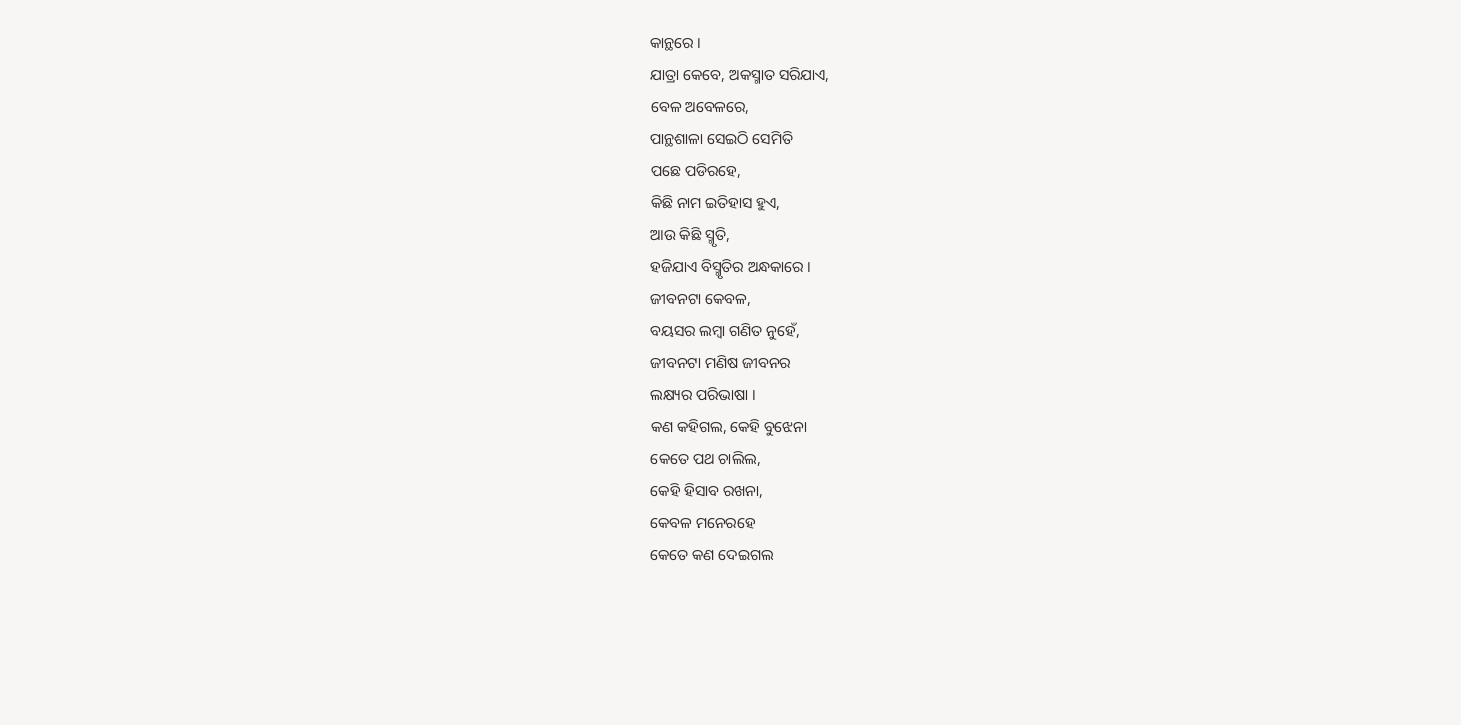କାନ୍ଥରେ ।
ଯାତ୍ରା କେବେ, ଅକସ୍ମାତ ସରିଯାଏ,
ବେଳ ଅବେଳରେ,
ପାନ୍ଥଶାଳା ସେଇଠି ସେମିତି
ପଛେ ପଡିରହେ,
କିଛି ନାମ ଇତିହାସ ହୁଏ,
ଆଉ କିଛି ସ୍ମୃତି,
ହଜିଯାଏ ବିସ୍ମୃତିର ଅନ୍ଧକାରେ ।
ଜୀବନଟା କେବଳ,
ବୟସର ଲମ୍ବା ଗଣିତ ନୁହେଁ,
ଜୀବନଟା ମଣିଷ ଜୀବନର
ଲକ୍ଷ୍ୟର ପରିଭାଷା ।
କଣ କହିଗଲ, କେହି ବୁଝେନା
କେତେ ପଥ ଚାଲିଲ,
କେହି ହିସାବ ରଖନା,
କେବଳ ମନେରହେ
କେତେ କଣ ଦେଇଗଲ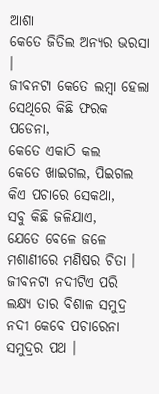ଆଶା
କେତେ ଜିତିଲ ଅନ୍ୟର ଭରସା ।
ଜୀବନଟା କେତେ ଲମ୍ବା ହେଲା
ସେଥିରେ କିଛି ଫରକ ପଡେନା,
କେତେ ଏକାଠି କଲ
କେତେ ଖାଇଗଲ, ପିଇଗଲ
କିଏ ପଚାରେ ସେକଥା,
ସବୁ କିଛି ଜଳିଯାଏ,
ଯେତେ ବେଳେ ଜଳେ
ମଶାଣୀରେ ମଣିଷର ଚିତା ।
ଜୀବନଟା ନଦୀଟିଏ ପରି
ଲକ୍ଷ୍ୟ ତାର ବିଶାଳ ସମୁଦ୍ର
ନଦୀ କେବେ ପଚାରେନା ସମୁଦ୍ରର ପଥ ।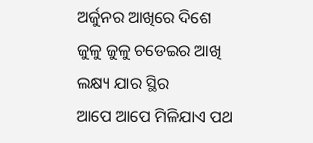ଅର୍ଜୁନର ଆଖିରେ ଦିଶେ
ଜୁଳୁ ଜୁଳୁ ଚଡେଇର ଆଖି
ଲକ୍ଷ୍ୟ ଯାର ସ୍ଥିର
ଆପେ ଆପେ ମିଳିଯାଏ ପଥ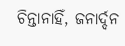ଚିନ୍ତାନାହିଁ, ଜନାର୍ଦ୍ଦନ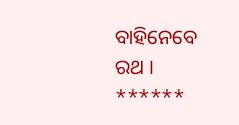ବାହିନେବେ ରଥ ।
******